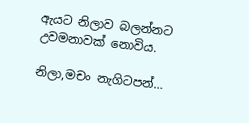ඇයට නිලාව බලන්නට උවමනාවක් නොවිය.

නිලා,මචං නැගිටපන්…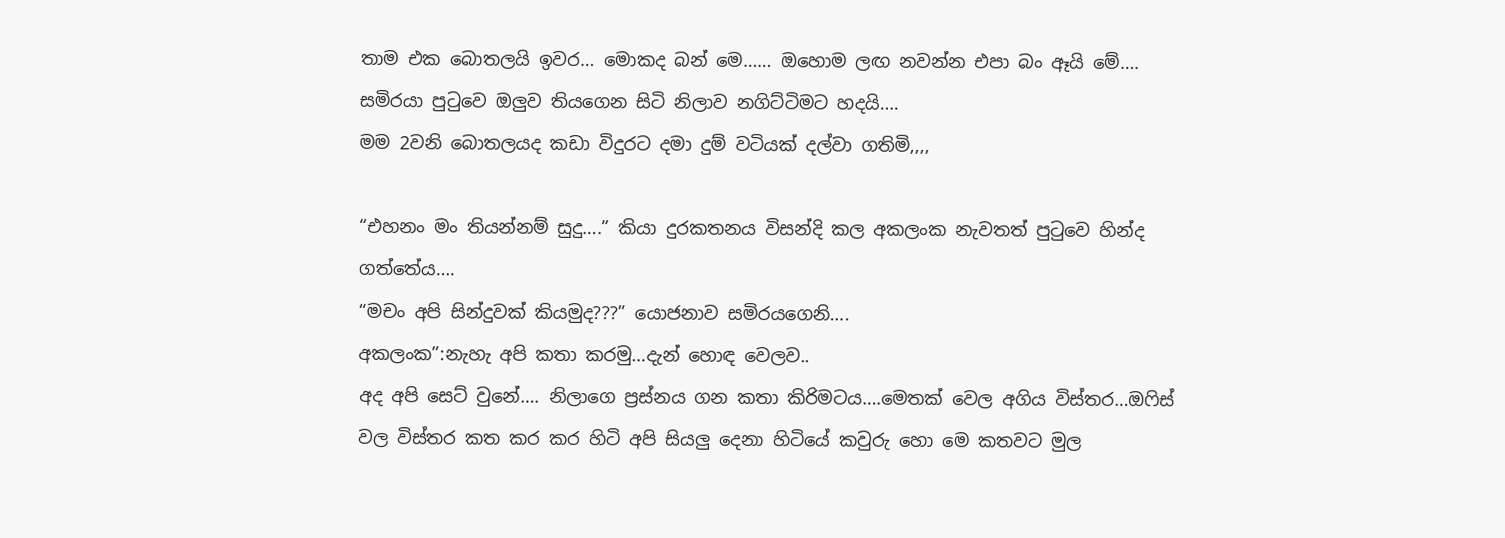තාම එක බොතලයි ඉවර… මොකද බන් මෙ…… ඔහොම ලඟ නවන්න එපා බං ඈයි මේ…. සමිරයා පුටුවෙ ඔලුව තියගෙන සිටි නිලාව නගිට්ටිමට හදයි….
මම 2වනි බොතලයද කඩා විදුරට දමා දුම් වටියක් දල්වා ගතිමි,,,,

“එහනං මං තියන්නම් සුදු….” කියා දුරකතනය විසන්දි කල අකලංක නැවතත් පුටුවෙ හින්ද ගත්තේය….
“මචං අපි සින්දුවක් කියමුද???” යොජනාව සමිරයගෙනි….
අකලංක”:නැහැ අපි කතා කරමු…දැන් හොඳ වෙලව..
අද අපි සෙට් වුනේ…. නිලාගෙ ප්‍රස්නය ගන කතා කිරිමටය….මෙතක් වෙල අගිය විස්තර…ඔෆිස් වල විස්තර කත කර කර හිටි අපි සියලු දෙනා හිටියේ කවුරු හො මෙ කතවට මුල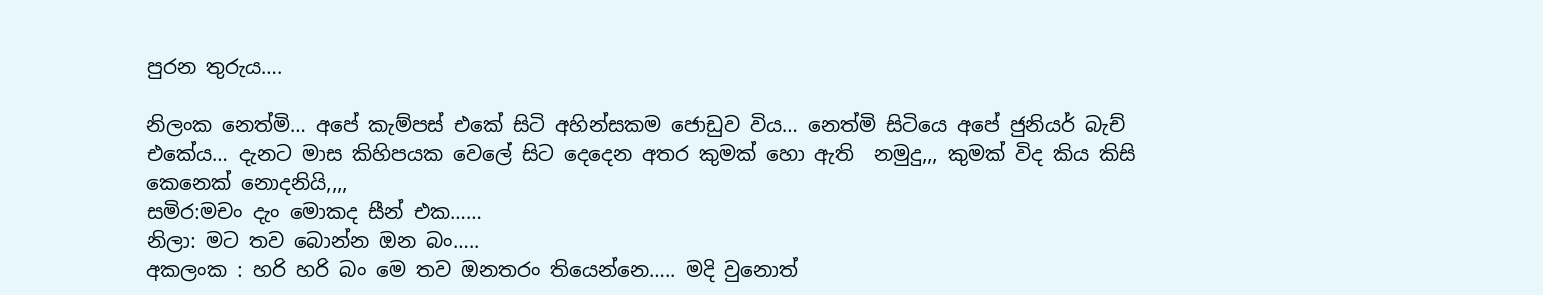පුරන තුරුය….

නිලංක නෙත්මි… අපේ කැම්පස් එකේ සිටි අහින්සකම ජොඩුව විය… නෙත්මි සිටියෙ අපේ ජුනියර් බැච් එකේය… දැනට මාස කිහිපයක වෙලේ සිට දෙදෙන අතර කුමක් හො ඇති  නමුදු,,, කුමක් විද කිය කිසි කෙනෙක් නොදනියි,,,,
සමිර:මචං දැං මොකද සීන් එක……
නිලා: මට තව බොන්න ඔන බං…..
අකලංක : හරි හරි බං මෙ තව ඔනතරං තියෙන්නෙ….. මදි වුනොත්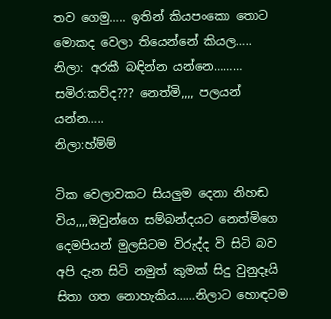තව ගෙමු….. ඉතින් කියපංකො තොට මොකද වෙලා තියෙන්නේ කියල…..
නිලා: අරකී බඳින්න යන්නෙ………
සමිර:කව්ද??? නෙත්මි,,,, පලයන් යන්න…..
නිලා:හ්ම්ම්

ටික වෙලාවකට සියලුම දෙනා නිහඬ විය,,,,ඔවුන්ගෙ සම්බන්දයට නෙත්මිගෙ දෙමපියන් මුලසිටම විරුද්ද වි සිටි බව අපි දැන සිටි නමුත් කුමක් සිදු වුනුදෑයි සිතා ගත නොහැකිය……නිලාට හොඳටම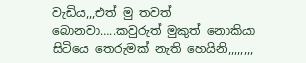වැඩිය,,,එත් මු තවත් බොනවා…..කවුරුත් මුකුත් නොකියා සිටියෙ තෙරුමක් නැති හෙයිනි,,,,,,,,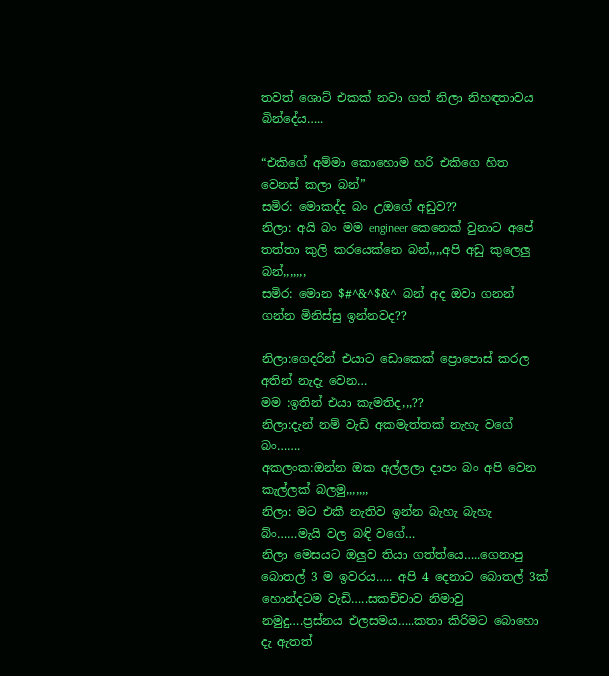තවත් ශොට් එකක් නවා ගත් නිලා නිහඳතාවය බින්දේය…..

“එකිගේ අම්මා කොහොම හරි එකිගෙ හිත වෙනස් කලා බන්”
සමිර: මොකද්ද බං උඔගේ අඩුව??
නිලා: අයි බං මම engineer කෙනෙක් වුනාට අපේ තත්තා කුලි කරයෙක්නෙ බන්,,,,අපි අඩු කුලෙලු බන්,,,,,,,
සමිර: මොන $#^&^$&^ බන් අද ඔවා ගනන් ගන්න මිනිස්සු ඉන්නවද??

නිලා:ගෙදරින් එයාට ඩොකෙක් ප්‍රොපොස් කරල අතින් නැදැ වෙන…
මම :ඉතින් එයා කැමතිද,,,??
නිලා:දැන් නම් වැඩි අකමැත්තක් නැහැ වගේ බං…….
අකලංක:ඔන්න ඔක අල්ලලා දාපං බං අපි වෙන කැල්ලක් බලමු,,,,,,,
නිලා: මට එකී නැතිව ඉන්න බැහැ බැහැ බ්ං……මැයි වල බඳි වගේ…
නිලා මෙසයට ඔලුව තියා ගත්ත්යෙ…..ගෙනාපු බොතල් 3 ම ඉවරය….. අපි 4 දෙනාට බොතල් 3ක් හොන්දටම වැඩි…..සකච්චාව නිමාවු නමුදු….ප්‍රස්නය එලසමය…..කතා කිරිමට බොහො දැ ඇතත්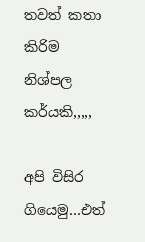තවත් කතා කිරිම නිශ්පල කර්යකි,,,,,

අපි විසිර ගියෙමු…එත්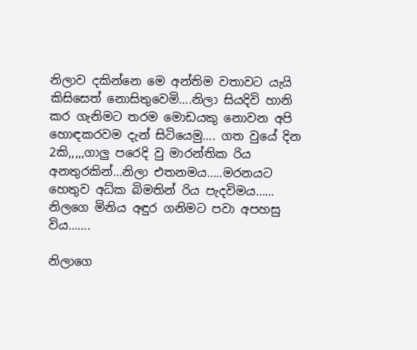නිලාව දකින්නෙ මෙ අන්තිම වතාවට යැයි කිසිසෙත් නොසිතුවෙමි….නිලා සියදිවි හානි කර ගැනිමට තරම මොඩයකු නොවන අපි හොඳකරවම දැන් සිටියෙමු…. ගත වුයේ දින 2කි,,,,,ගාලු පරෙදි වු මාරන්තික රිය අනතුරකින්…නිලා එතනමය…..මරනයට හෙතුව අධ්ක බිමතින් රිය පැදවිමය…… නිලගෙ මිනිය අඳුර ගනිමට පවා අපහසු විය…….

නිලාගෙ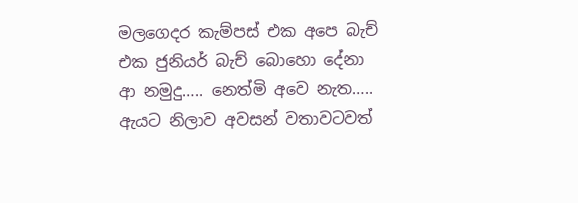මලගෙදර කැම්පස් එක අපෙ බැච් එක ජුනියර් බැච් බොහො දේනා ආ නමුදු….. නෙත්මි අවෙ නැත….. ඇයට නිලාව අවසන් වතාවටවත්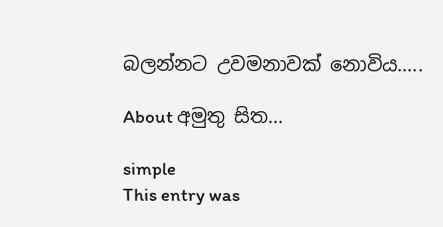බලන්නට උවමනාවක් නොවිය…..

About අමුතු සිත...

simple
This entry was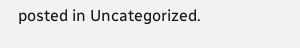posted in Uncategorized.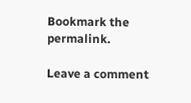Bookmark the permalink.

Leave a comment